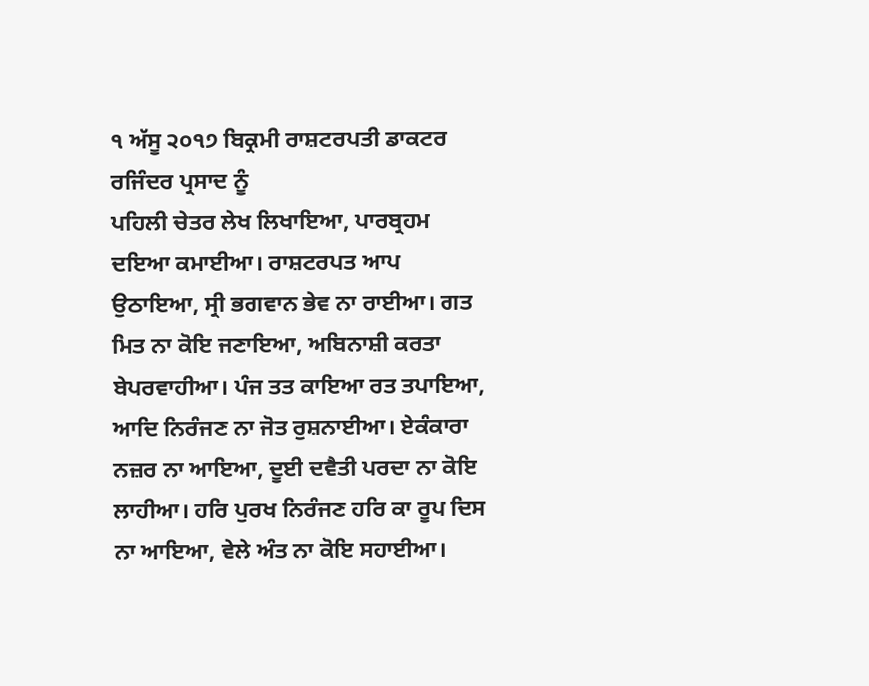੧ ਅੱਸੂ ੨੦੧੭ ਬਿਕ੍ਰਮੀ ਰਾਸ਼ਟਰਪਤੀ ਡਾਕਟਰ ਰਜਿੰਦਰ ਪ੍ਰਸਾਦ ਨੂੰ
ਪਹਿਲੀ ਚੇਤਰ ਲੇਖ ਲਿਖਾਇਆ, ਪਾਰਬ੍ਰਹਮ ਦਇਆ ਕਮਾਈਆ। ਰਾਸ਼ਟਰਪਤ ਆਪ ਉਠਾਇਆ, ਸ੍ਰੀ ਭਗਵਾਨ ਭੇਵ ਨਾ ਰਾਈਆ। ਗਤ ਮਿਤ ਨਾ ਕੋਇ ਜਣਾਇਆ, ਅਬਿਨਾਸ਼ੀ ਕਰਤਾ ਬੇਪਰਵਾਹੀਆ। ਪੰਜ ਤਤ ਕਾਇਆ ਰਤ ਤਪਾਇਆ, ਆਦਿ ਨਿਰੰਜਣ ਨਾ ਜੋਤ ਰੁਸ਼ਨਾਈਆ। ਏਕੰਕਾਰਾ ਨਜ਼ਰ ਨਾ ਆਇਆ, ਦੂਈ ਦਵੈਤੀ ਪਰਦਾ ਨਾ ਕੋਇ ਲਾਹੀਆ। ਹਰਿ ਪੁਰਖ ਨਿਰੰਜਣ ਹਰਿ ਕਾ ਰੂਪ ਦਿਸ ਨਾ ਆਇਆ, ਵੇਲੇ ਅੰਤ ਨਾ ਕੋਇ ਸਹਾਈਆ।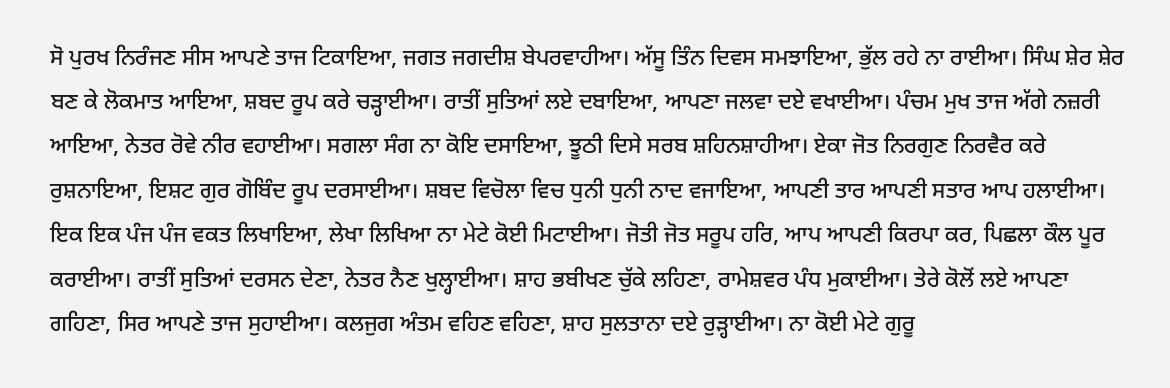ਸੋ ਪੁਰਖ ਨਿਰੰਜਣ ਸੀਸ ਆਪਣੇ ਤਾਜ ਟਿਕਾਇਆ, ਜਗਤ ਜਗਦੀਸ਼ ਬੇਪਰਵਾਹੀਆ। ਅੱਸੂ ਤਿੰਨ ਦਿਵਸ ਸਮਝਾਇਆ, ਭੁੱਲ ਰਹੇ ਨਾ ਰਾਈਆ। ਸਿੰਘ ਸ਼ੇਰ ਸ਼ੇਰ ਬਣ ਕੇ ਲੋਕਮਾਤ ਆਇਆ, ਸ਼ਬਦ ਰੂਪ ਕਰੇ ਚੜ੍ਹਾਈਆ। ਰਾਤੀਂ ਸੁਤਿਆਂ ਲਏ ਦਬਾਇਆ, ਆਪਣਾ ਜਲਵਾ ਦਏ ਵਖਾਈਆ। ਪੰਚਮ ਮੁਖ ਤਾਜ ਅੱਗੇ ਨਜ਼ਰੀ ਆਇਆ, ਨੇਤਰ ਰੋਵੇ ਨੀਰ ਵਹਾਈਆ। ਸਗਲਾ ਸੰਗ ਨਾ ਕੋਇ ਦਸਾਇਆ, ਝੂਠੀ ਦਿਸੇ ਸਰਬ ਸ਼ਹਿਨਸ਼ਾਹੀਆ। ਏਕਾ ਜੋਤ ਨਿਰਗੁਣ ਨਿਰਵੈਰ ਕਰੇ ਰੁਸ਼ਨਾਇਆ, ਇਸ਼ਟ ਗੁਰ ਗੋਬਿੰਦ ਰੂਪ ਦਰਸਾਈਆ। ਸ਼ਬਦ ਵਿਚੋਲਾ ਵਿਚ ਧੁਨੀ ਧੁਨੀ ਨਾਦ ਵਜਾਇਆ, ਆਪਣੀ ਤਾਰ ਆਪਣੀ ਸਤਾਰ ਆਪ ਹਲਾਈਆ। ਇਕ ਇਕ ਪੰਜ ਪੰਜ ਵਕਤ ਲਿਖਾਇਆ, ਲੇਖਾ ਲਿਖਿਆ ਨਾ ਮੇਟੇ ਕੋਈ ਮਿਟਾਈਆ। ਜੋਤੀ ਜੋਤ ਸਰੂਪ ਹਰਿ, ਆਪ ਆਪਣੀ ਕਿਰਪਾ ਕਰ, ਪਿਛਲਾ ਕੌਲ ਪੂਰ ਕਰਾਈਆ। ਰਾਤੀਂ ਸੁਤਿਆਂ ਦਰਸਨ ਦੇਣਾ, ਨੇਤਰ ਨੈਣ ਖੁਲ੍ਹਾਈਆ। ਸ਼ਾਹ ਭਬੀਖਣ ਚੁੱਕੇ ਲਹਿਣਾ, ਰਾਮੇਸ਼ਵਰ ਪੰਧ ਮੁਕਾਈਆ। ਤੇਰੇ ਕੋਲੋਂ ਲਏ ਆਪਣਾ ਗਹਿਣਾ, ਸਿਰ ਆਪਣੇ ਤਾਜ ਸੁਹਾਈਆ। ਕਲਜੁਗ ਅੰਤਮ ਵਹਿਣ ਵਹਿਣਾ, ਸ਼ਾਹ ਸੁਲਤਾਨਾ ਦਏ ਰੁੜ੍ਹਾਈਆ। ਨਾ ਕੋਈ ਮੇਟੇ ਗੁਰੂ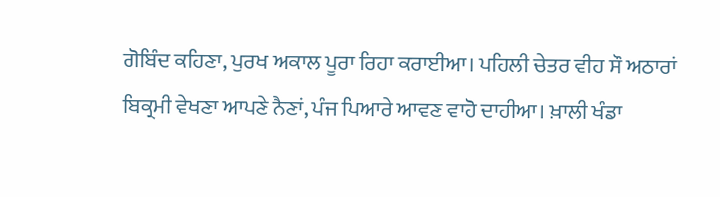ਗੋਬਿੰਦ ਕਹਿਣਾ, ਪੁਰਖ ਅਕਾਲ ਪੂਰਾ ਰਿਹਾ ਕਰਾਈਆ। ਪਹਿਲੀ ਚੇਤਰ ਵੀਹ ਸੌ ਅਠਾਰਾਂ ਬਿਕ੍ਰਮੀ ਵੇਖਣਾ ਆਪਣੇ ਨੈਣਾਂ, ਪੰਜ ਪਿਆਰੇ ਆਵਣ ਵਾਹੋ ਦਾਹੀਆ। ਖ਼ਾਲੀ ਖੰਡਾ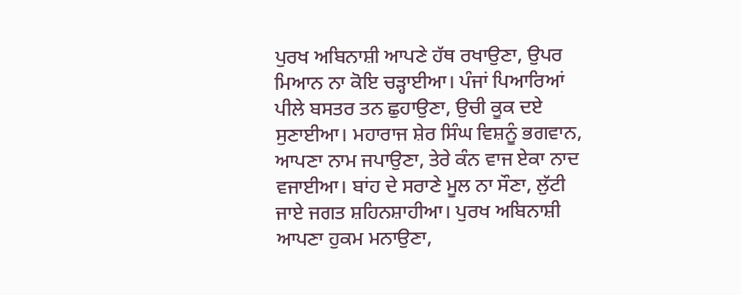ਪੁਰਖ ਅਬਿਨਾਸ਼ੀ ਆਪਣੇ ਹੱਥ ਰਖਾਉਣਾ, ਉਪਰ ਮਿਆਨ ਨਾ ਕੋਇ ਚੜ੍ਹਾਈਆ। ਪੰਜਾਂ ਪਿਆਰਿਆਂ ਪੀਲੇ ਬਸਤਰ ਤਨ ਛੁਹਾਉਣਾ, ਉਚੀ ਕੂਕ ਦਏ ਸੁਣਾਈਆ। ਮਹਾਰਾਜ ਸ਼ੇਰ ਸਿੰਘ ਵਿਸ਼ਨੂੰ ਭਗਵਾਨ, ਆਪਣਾ ਨਾਮ ਜਪਾਉਣਾ, ਤੇਰੇ ਕੰਨ ਵਾਜ ਏਕਾ ਨਾਦ ਵਜਾਈਆ। ਬਾਂਹ ਦੇ ਸਰਾਣੇ ਮੂਲ ਨਾ ਸੌਣਾ, ਲੁੱਟੀ ਜਾਏ ਜਗਤ ਸ਼ਹਿਨਸ਼ਾਹੀਆ। ਪੁਰਖ ਅਬਿਨਾਸ਼ੀ ਆਪਣਾ ਹੁਕਮ ਮਨਾਉਣਾ,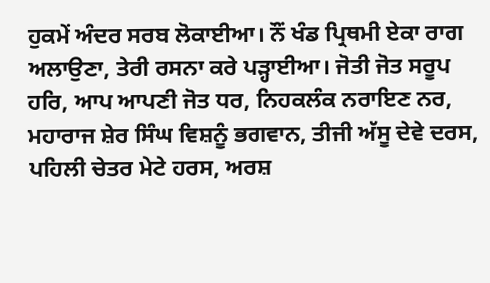ਹੁਕਮੇਂ ਅੰਦਰ ਸਰਬ ਲੋਕਾਈਆ। ਨੌਂ ਖੰਡ ਪ੍ਰਿਥਮੀ ਏਕਾ ਰਾਗ ਅਲਾਉਣਾ, ਤੇਰੀ ਰਸਨਾ ਕਰੇ ਪੜ੍ਹਾਈਆ। ਜੋਤੀ ਜੋਤ ਸਰੂਪ ਹਰਿ, ਆਪ ਆਪਣੀ ਜੋਤ ਧਰ, ਨਿਹਕਲੰਕ ਨਰਾਇਣ ਨਰ, ਮਹਾਰਾਜ ਸ਼ੇਰ ਸਿੰਘ ਵਿਸ਼ਨੂੰ ਭਗਵਾਨ, ਤੀਜੀ ਅੱਸੂ ਦੇਵੇ ਦਰਸ, ਪਹਿਲੀ ਚੇਤਰ ਮੇਟੇ ਹਰਸ, ਅਰਸ਼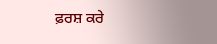ਫ਼ਰਸ਼ ਕਰੇ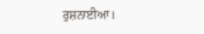ਰੁਸ਼ਨਾਈਆ।